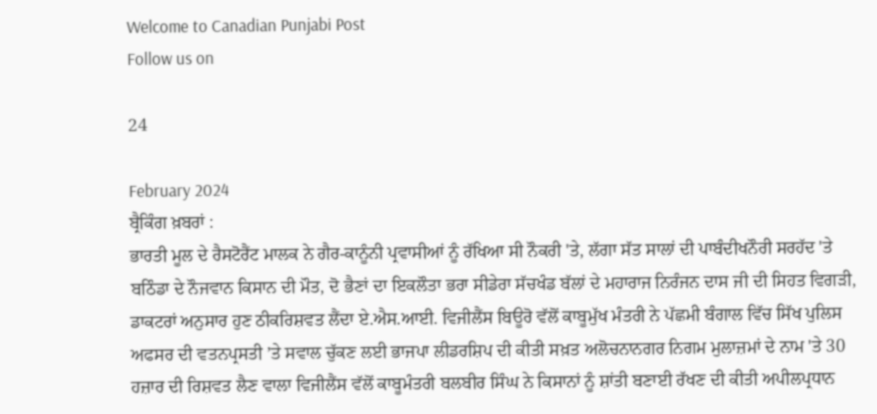Welcome to Canadian Punjabi Post
Follow us on

24

February 2024
ਬ੍ਰੈਕਿੰਗ ਖ਼ਬਰਾਂ :
ਭਾਰਤੀ ਮੂਲ ਦੇ ਰੈਸਟੋਰੈਂਟ ਮਾਲਕ ਨੇ ਗੈਰ-ਕਾਨੂੰਨੀ ਪ੍ਰਵਾਸੀਆਂ ਨੂੰ ਰੱਖਿਆ ਸੀ ਨੌਕਰੀ 'ਤੇ, ਲੱਗਾ ਸੱਤ ਸਾਲਾਂ ਦੀ ਪਾਬੰਦੀਖਨੌਰੀ ਸਰਹੱਦ 'ਤੇ ਬਠਿੰਡਾ ਦੇ ਨੌਜਵਾਨ ਕਿਸਾਨ ਦੀ ਮੌਤ, ਦੋ ਭੈਣਾਂ ਦਾ ਇਕਲੌਤਾ ਭਰਾ ਸੀਡੇਰਾ ਸੱਚਖੰਡ ਬੱਲਾਂ ਦੇ ਮਹਾਰਾਜ ਨਿਰੰਜਨ ਦਾਸ ਜੀ ਦੀ ਸਿਹਤ ਵਿਗੜੀ, ਡਾਕਟਰਾਂ ਅਨੁਸਾਰ ਹੁਣ ਠੀਕਰਿਸ਼ਵਤ ਲੈਂਦਾ ਏ.ਐਸ.ਆਈ. ਵਿਜੀਲੈਂਸ ਬਿਊਰੋ ਵੱਲੋਂ ਕਾਬੂਮੁੱਖ ਮੰਤਰੀ ਨੇ ਪੱਛਮੀ ਬੰਗਾਲ ਵਿੱਚ ਸਿੱਖ ਪੁਲਿਸ ਅਫਸਰ ਦੀ ਵਤਨਪ੍ਰਸਤੀ ’ਤੇ ਸਵਾਲ ਚੁੱਕਣ ਲਈ ਭਾਜਪਾ ਲੀਡਰਸ਼ਿਪ ਦੀ ਕੀਤੀ ਸਖ਼ਤ ਅਲੋਚਨਾਨਗਰ ਨਿਗਮ ਮੁਲਾਜ਼ਮਾਂ ਦੇ ਨਾਮ 'ਤੇ 30 ਹਜ਼ਾਰ ਦੀ ਰਿਸ਼ਵਤ ਲੈਣ ਵਾਲਾ ਵਿਜੀਲੈਂਸ ਵੱਲੋਂ ਕਾਬੂਮੰਤਰੀ ਬਲਬੀਰ ਸਿੰਘ ਨੇ ਕਿਸਾਨਾਂ ਨੂੰ ਸ਼ਾਂਤੀ ਬਣਾਈ ਰੱਖਣ ਦੀ ਕੀਤੀ ਅਪੀਲਪ੍ਰਧਾਨ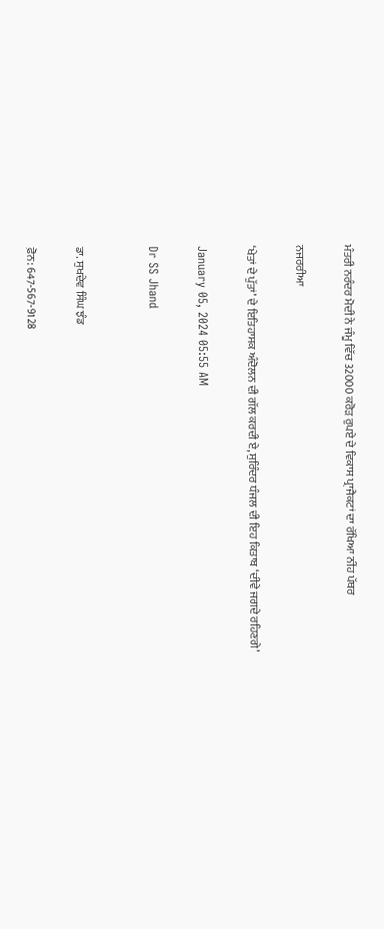ਮੰਤਰੀ ਨਰੰਦਰ ਮੋਦੀ ਨੇ ਜੰਮੂ ਵਿੱਚ 32000 ਕਰੋੜ ਰੁਪਏ ਦੇ ਵਿਕਾਸ ਪ੍ਰਾਜੈਕਟਾਂ ਦਾ ਰੱਖਿਆ ਨੀਂਹ ਪੱਥਰ

ਨਜਰਰੀਆ

‘ਖੇਤਾਂ ਦੇ ਪੁੱਤਾਂ’ ਦੇ ਇਤਿਹਾਸਕ ਅੰਦੋਲਨ ਦੀ ਗੱਲ ਕਰਦੀ ਏ, ਸੁਰਿੰਦਰ ਧੰਜਲ ਦੀ ਇਹ ਕਿਤਾਬ ‘ਦੀਵੇ ਜਗਦੇ ਰਹਿਣਗੇ’

January 05, 2024 05:55 AM

Dr SS Jhand


ਡਾ. ਸੁਖਦੇਵ ਸਿੰਘ ਝੰਡ

ਫ਼ੋਨ: 647-567-9128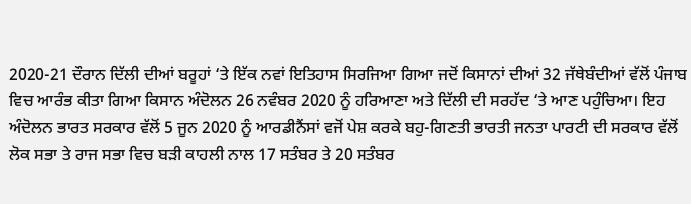2020-21 ਦੌਰਾਨ ਦਿੱਲੀ ਦੀਆਂ ਬਰੂਹਾਂ ‘ਤੇ ਇੱਕ ਨਵਾਂ ਇਤਿਹਾਸ ਸਿਰਜਿਆ ਗਿਆ ਜਦੋਂ ਕਿਸਾਨਾਂ ਦੀਆਂ 32 ਜੱਥੇਬੰਦੀਆਂ ਵੱਲੋਂ ਪੰਜਾਬ ਵਿਚ ਆਰੰਭ ਕੀਤਾ ਗਿਆ ਕਿਸਾਨ ਅੰਦੋਲਨ 26 ਨਵੰਬਰ 2020 ਨੂੰ ਹਰਿਆਣਾ ਅਤੇ ਦਿੱਲੀ ਦੀ ਸਰਹੱਦ ‘ਤੇ ਆਣ ਪਹੁੰਚਿਆ। ਇਹ ਅੰਦੋਲਨ ਭਾਰਤ ਸਰਕਾਰ ਵੱਲੋਂ 5 ਜੂਨ 2020 ਨੂੰ ਆਰਡੀਨੈਂਸਾਂ ਵਜੋਂ ਪੇਸ਼ ਕਰਕੇ ਬਹੁ-ਗਿਣਤੀ ਭਾਰਤੀ ਜਨਤਾ ਪਾਰਟੀ ਦੀ ਸਰਕਾਰ ਵੱਲੋਂ ਲੋਕ ਸਭਾ ਤੇ ਰਾਜ ਸਭਾ ਵਿਚ ਬੜੀ ਕਾਹਲੀ ਨਾਲ 17 ਸਤੰਬਰ ਤੇ 20 ਸਤੰਬਰ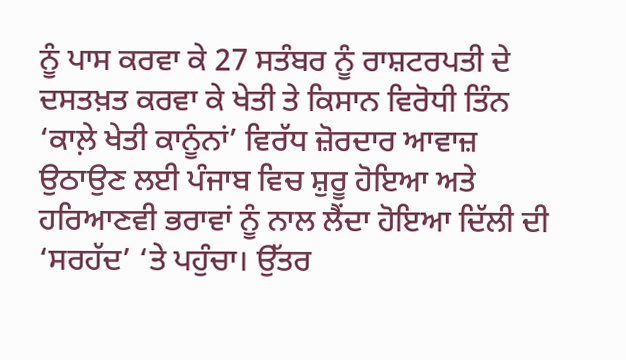ਨੂੰ ਪਾਸ ਕਰਵਾ ਕੇ 27 ਸਤੰਬਰ ਨੂੰ ਰਾਸ਼ਟਰਪਤੀ ਦੇ ਦਸਤਖ਼ਤ ਕਰਵਾ ਕੇ ਖੇਤੀ ਤੇ ਕਿਸਾਨ ਵਿਰੋਧੀ ਤਿੰਨ ‘ਕਾਲ਼ੇ ਖੇਤੀ ਕਾਨੂੰਨਾਂ’ ਵਿਰੱਧ ਜ਼ੋਰਦਾਰ ਆਵਾਜ਼ ਉਠਾਉਣ ਲਈ ਪੰਜਾਬ ਵਿਚ ਸ਼ੁਰੂ ਹੋਇਆ ਅਤੇ ਹਰਿਆਣਵੀ ਭਰਾਵਾਂ ਨੂੰ ਨਾਲ ਲੈਂਦਾ ਹੋਇਆ ਦਿੱਲੀ ਦੀ ‘ਸਰਹੱਦ’ ‘ਤੇ ਪਹੁੰਚਾ। ਉੱਤਰ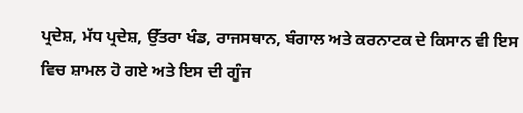ਪ੍ਰਦੇਸ਼, ਮੱਧ ਪ੍ਰਦੇਸ਼, ਉੱਤਰਾ ਖੰਡ, ਰਾਜਸਥਾਨ, ਬੰਗਾਲ ਅਤੇ ਕਰਨਾਟਕ ਦੇ ਕਿਸਾਨ ਵੀ ਇਸ ਵਿਚ ਸ਼ਾਮਲ ਹੋ ਗਏ ਅਤੇ ਇਸ ਦੀ ਗੂੰਜ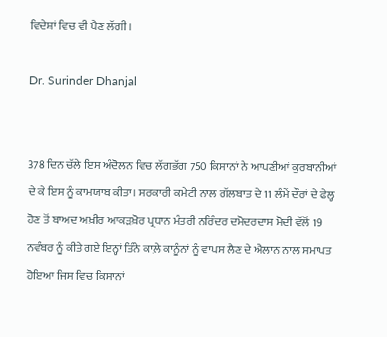ਵਿਦੇਸ਼ਾਂ ਵਿਚ ਵੀ ਪੈਣ ਲੱਗੀ।

Dr. Surinder Dhanjal


378 ਦਿਨ ਚੱਲੇ ਇਸ ਅੰਦੋਲਨ ਵਿਚ ਲੱਗਭੱਗ 750 ਕਿਸਾਨਾਂ ਨੇ ਆਪਣੀਆਂ ਕੁਰਬਾਨੀਆਂ ਦੇ ਕੇ ਇਸ ਨੂੰ ਕਾਮਯਾਬ ਕੀਤਾ। ਸਰਕਾਰੀ ਕਮੇਟੀ ਨਾਲ ਗੱਲਬਾਤ ਦੇ 11 ਲੰਮੇਂ ਦੌਰਾਂ ਦੇ ਫੇਲ੍ਹ ਹੋਣ ਤੋਂ ਬਾਅਦ ਅਖ਼ੀਰ ਆਕੜਖ਼ੋਰ ਪ੍ਰਧਾਨ ਮੰਤਰੀ ਨਰਿੰਦਰ ਦਮੋਦਰਦਾਸ ਮੋਦੀ ਵੱਲੋਂ 19 ਨਵੰਬਰ ਨੂੰ ਕੀਤੇ ਗਏ ਇਨ੍ਹਾਂ ਤਿੰਨੇ ਕਾਲ਼ੇ ਕਾਨੂੰਨਾਂ ਨੂੰ ਵਾਪਸ ਲੈਣ ਦੇ ਐਲਾਨ ਨਾਲ ਸਮਾਪਤ ਹੋਇਆ ਜਿਸ ਵਿਚ ਕਿਸਾਨਾਂ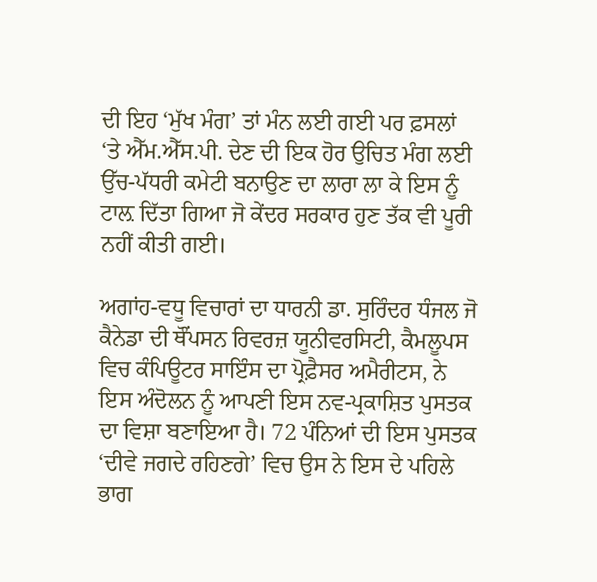ਦੀ ਇਹ ‘ਮੁੱਖ ਮੰਗ’ ਤਾਂ ਮੰਨ ਲਈ ਗਈ ਪਰ ਫ਼ਸਲਾਂ ‘ਤੇ ਐੱਮ.ਐੱਸ.ਪੀ. ਦੇਣ ਦੀ ਇਕ ਹੋਰ ਉਚਿਤ ਮੰਗ ਲਈ ਉੱਚ-ਪੱਧਰੀ ਕਮੇਟੀ ਬਨਾਉਣ ਦਾ ਲਾਰਾ ਲਾ ਕੇ ਇਸ ਨੂੰ ਟਾਲ਼ ਦਿੱਤਾ ਗਿਆ ਜੋ ਕੇਂਦਰ ਸਰਕਾਰ ਹੁਣ ਤੱਕ ਵੀ ਪੂਰੀ ਨਹੀਂ ਕੀਤੀ ਗਈ।

ਅਗਾਂਹ-ਵਧੂ ਵਿਚਾਰਾਂ ਦਾ ਧਾਰਨੀ ਡਾ. ਸੁਰਿੰਦਰ ਧੰਜਲ ਜੋ ਕੈਨੇਡਾ ਦੀ ਥੌਂਪਸਨ ਰਿਵਰਜ਼ ਯੂਨੀਵਰਸਿਟੀ, ਕੈਮਲੂਪਸ ਵਿਚ ਕੰਪਿਊਟਰ ਸਾਇੰਸ ਦਾ ਪ੍ਰੋਫ਼ੈਸਰ ਅਮੈਰੀਟਸ, ਨੇ ਇਸ ਅੰਦੋਲਨ ਨੂੰ ਆਪਣੀ ਇਸ ਨਵ-ਪ੍ਰਕਾਸ਼ਿਤ ਪੁਸਤਕ ਦਾ ਵਿਸ਼ਾ ਬਣਾਇਆ ਹੈ। 72 ਪੰਨਿਆਂ ਦੀ ਇਸ ਪੁਸਤਕ ‘ਦੀਵੇ ਜਗਦੇ ਰਹਿਣਗੇ’ ਵਿਚ ਉਸ ਨੇ ਇਸ ਦੇ ਪਹਿਲੇ ਭਾਗ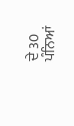ਦੇ 30 ਪੰਨਿਆਂ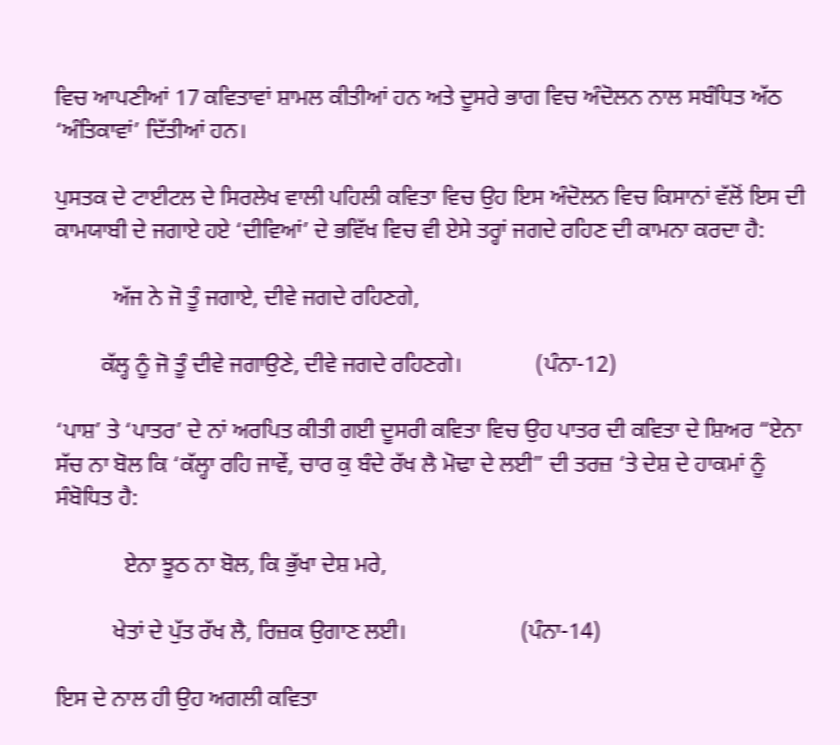ਵਿਚ ਆਪਣੀਆਂ 17 ਕਵਿਤਾਵਾਂ ਸ਼ਾਮਲ ਕੀਤੀਆਂ ਹਨ ਅਤੇ ਦੂਸਰੇ ਭਾਗ ਵਿਚ ਅੰਦੋਲਨ ਨਾਲ ਸਬੰਧਿਤ ਅੱਠ ‘ਅੰਤਿਕਾਵਾਂ’ ਦਿੱਤੀਆਂ ਹਨ।

ਪੁਸਤਕ ਦੇ ਟਾਈਟਲ ਦੇ ਸਿਰਲੇਖ ਵਾਲੀ ਪਹਿਲੀ ਕਵਿਤਾ ਵਿਚ ਉਹ ਇਸ ਅੰਦੋਲਨ ਵਿਚ ਕਿਸਾਨਾਂ ਵੱਲੋਂ ਇਸ ਦੀ ਕਾਮਯਾਬੀ ਦੇ ਜਗਾਏ ਹਏ ‘ਦੀਵਿਆਂ’ ਦੇ ਭਵਿੱਖ ਵਿਚ ਵੀ ਏਸੇ ਤਰ੍ਹਾਂ ਜਗਦੇ ਰਹਿਣ ਦੀ ਕਾਮਨਾ ਕਰਦਾ ਹੈ:

          ਅੱਜ ਨੇ ਜੋ ਤੂੰ ਜਗਾਏ, ਦੀਵੇ ਜਗਦੇ ਰਹਿਣਗੇ,

        ਕੱਲ੍ਹ ਨੂੰ ਜੋ ਤੂੰ ਦੀਵੇ ਜਗਾਉਣੇ, ਦੀਵੇ ਜਗਦੇ ਰਹਿਣਗੇ।             (ਪੰਨਾ-12)

‘ਪਾਸ਼’ ਤੇ ‘ਪਾਤਰ’ ਦੇ ਨਾਂ ਅਰਪਿਤ ਕੀਤੀ ਗਈ ਦੂਸਰੀ ਕਵਿਤਾ ਵਿਚ ਉਹ ਪਾਤਰ ਦੀ ਕਵਿਤਾ ਦੇ ਸ਼ਿਅਰ “ਏਨਾ ਸੱਚ ਨਾ ਬੋਲ ਕਿ ‘ਕੱਲ੍ਹਾ ਰਹਿ ਜਾਵੇਂ, ਚਾਰ ਕੁ ਬੰਦੇ ਰੱਖ ਲੈ ਮੋਢਾ ਦੇ ਲਈ” ਦੀ ਤਰਜ਼ ‘ਤੇ ਦੇਸ਼ ਦੇ ਹਾਕਮਾਂ ਨੂੰ ਸੰਬੋਧਿਤ ਹੈ:

            ਏਨਾ ਝੂਠ ਨਾ ਬੋਲ, ਕਿ ਭੁੱਖਾ ਦੇਸ਼ ਮਰੇ,

          ਖੇਤਾਂ ਦੇ ਪੁੱਤ ਰੱਖ ਲੈ, ਰਿਜ਼ਕ ਉਗਾਣ ਲਈ।                    (ਪੰਨਾ-14)

ਇਸ ਦੇ ਨਾਲ ਹੀ ਉਹ ਅਗਲੀ ਕਵਿਤਾ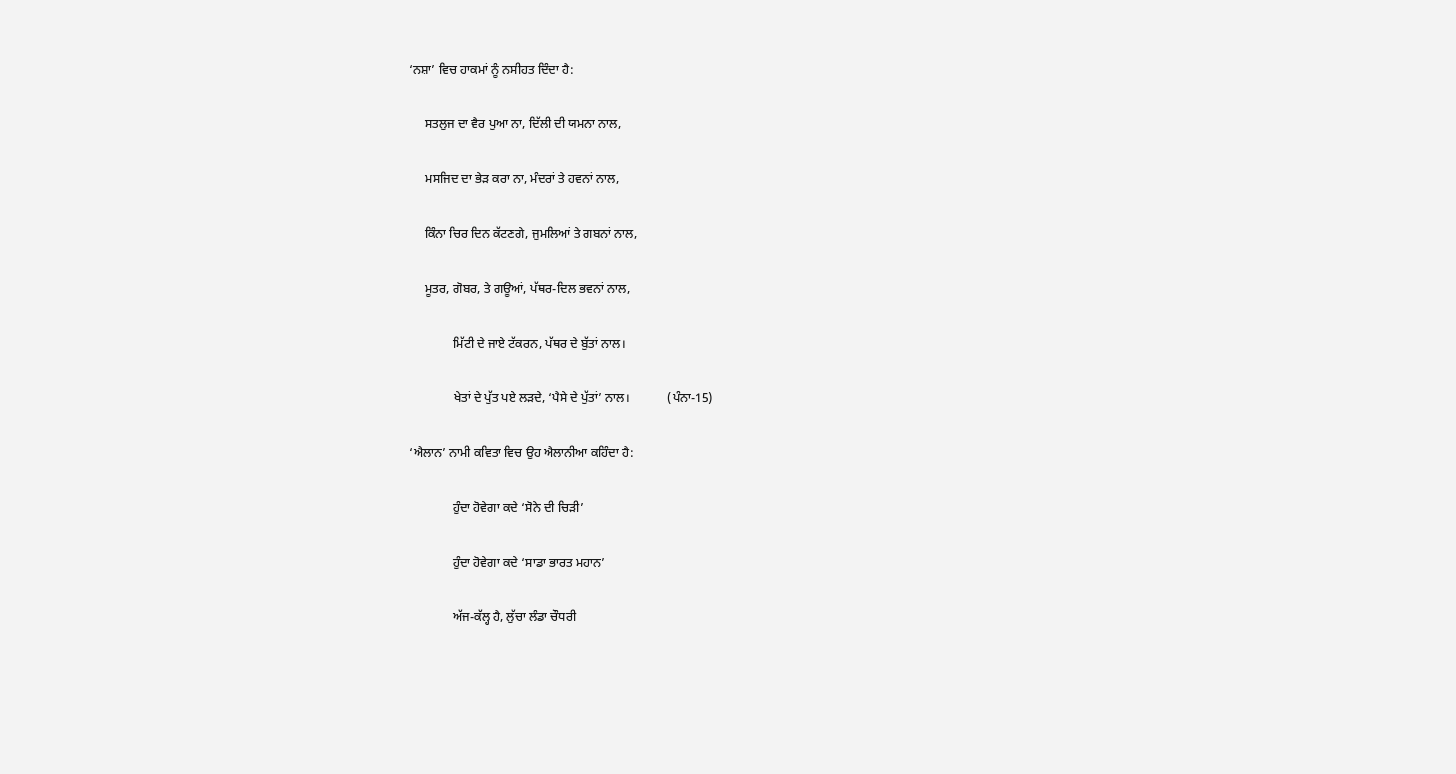‘ਨਸ਼ਾ’ ਵਿਚ ਹਾਕਮਾਂ ਨੂੰ ਨਸੀਹਤ ਦਿੰਦਾ ਹੈ:

     ਸਤਲੁਜ ਦਾ ਵੈਰ ਪੁਆ ਨਾ, ਦਿੱਲੀ ਦੀ ਯਮਨਾ ਨਾਲ,

     ਮਸਜਿਦ ਦਾ ਭੇੜ ਕਰਾ ਨਾ, ਮੰਦਰਾਂ ਤੇ ਹਵਨਾਂ ਨਾਲ,

     ਕਿੰਨਾ ਚਿਰ ਦਿਨ ਕੱਟਣਗੇ, ਜੁਮਲਿਆਂ ਤੇ ਗਬਨਾਂ ਨਾਲ,

     ਮੂਤਰ, ਗੋਬਰ, ਤੇ ਗਊਆਂ, ਪੱਥਰ-ਦਿਲ ਭਵਨਾਂ ਨਾਲ,

              ਮਿੱਟੀ ਦੇ ਜਾਏ ਟੱਕਰਨ, ਪੱਥਰ ਦੇ ਬੁੱਤਾਂ ਨਾਲ।

              ਖੇਤਾਂ ਦੇ ਪੁੱਤ ਪਏ ਲੜਦੇ, ‘ਪੈਸੇ ਦੇ ਪੁੱਤਾਂ’ ਨਾਲ।            (ਪੰਨਾ-15)

‘ਐਲਾਨ’ ਨਾਮੀ ਕਵਿਤਾ ਵਿਚ ਉਹ ਐਲਾਨੀਆ ਕਹਿੰਦਾ ਹੈ:

              ਹੁੰਦਾ ਹੋਵੇਗਾ ਕਦੇ ‘ਸੋਨੇ ਦੀ ਚਿੜੀ’

              ਹੁੰਦਾ ਹੋਵੇਗਾ ਕਦੇ ‘ਸਾਡਾ ਭਾਰਤ ਮਹਾਨ’

              ਅੱਜ-ਕੱਲ੍ਹ ਹੈ, ਲੁੱਚਾ ਲੰਡਾ ਚੌਧਰੀ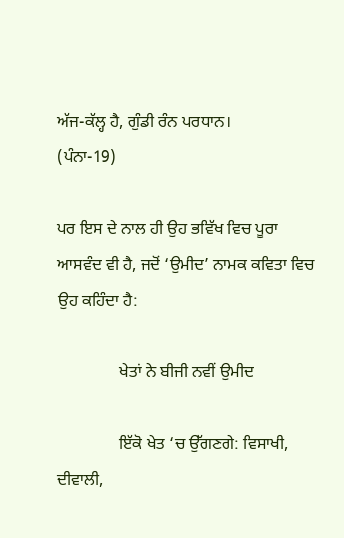ਅੱਜ-ਕੱਲ੍ਹ ਹੈ, ਗੁੰਡੀ ਰੰਨ ਪਰਧਾਨ।                        (ਪੰਨਾ-19)

ਪਰ ਇਸ ਦੇ ਨਾਲ ਹੀ ਉਹ ਭਵਿੱਖ ਵਿਚ ਪੂਰਾ ਆਸਵੰਦ ਵੀ ਹੈ, ਜਦੋਂ ‘ਉਮੀਦ’ ਨਾਮਕ ਕਵਿਤਾ ਵਿਚ ਉਹ ਕਹਿੰਦਾ ਹੈ:

               ਖੇਤਾਂ ਨੇ ਬੀਜੀ ਨਵੀਂ ਉਮੀਦ

               ਇੱਕੋ ਖੇਤ ‘ਚ ਉੱਗਣਗੇ: ਵਿਸਾਖੀ, ਦੀਵਾਲੀ,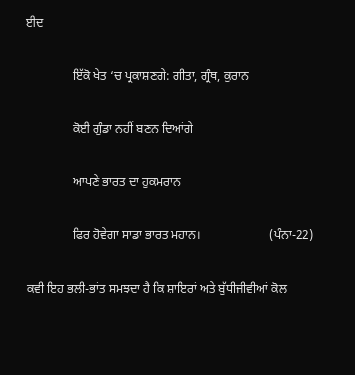ਈਦ

               ਇੱਕੋ ਖੇਤ ‘ਚ ਪ੍ਰਕਾਸ਼ਣਗੇ: ਗੀਤਾ, ਗ੍ਰੰਥ, ਕੁਰਾਨ

               ਕੋਈ ਗੁੰਡਾ ਨਹੀਂ ਬਣਨ ਦਿਆਂਗੇ

               ਆਪਣੇ ਭਾਰਤ ਦਾ ਹੁਕਮਰਾਨ

               ਫਿਰ ਹੋਵੇਗਾ ਸਾਡਾ ਭਾਰਤ ਮਹਾਨ।                      (ਪੰਨਾ-22)

ਕਵੀ ਇਹ ਭਲੀ-ਭਾਂਤ ਸਮਝਦਾ ਹੈ ਕਿ ਸ਼ਾਇਰਾਂ ਅਤੇ ਬੁੱਧੀਜੀਵੀਆਂ ਕੋਲ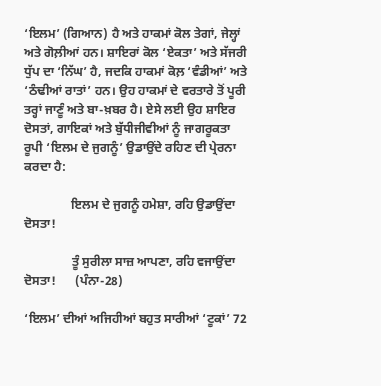‘ਇਲਮ’ (ਗਿਆਨ) ਹੈ ਅਤੇ ਹਾਕਮਾਂ ਕੋਲ ਤੇਗਾਂ, ਜੇਲ੍ਹਾਂ ਅਤੇ ਗੋਲ਼ੀਆਂ ਹਨ। ਸ਼ਾਇਰਾਂ ਕੋਲ ‘ਏਕਤਾ’ ਅਤੇ ਸੱਜਰੀ ਧੁੱਪ ਦਾ ‘ਨਿੱਘ’ ਹੈ, ਜਦਕਿ ਹਾਕਮਾਂ ਕੋਲ਼ ‘ਵੰਡੀਆਂ’ ਅਤੇ ‘ਠੰਢੀਆਂ ਰਾਤਾਂ’ ਹਨ। ਉਹ ਹਾਕਮਾਂ ਦੇ ਵਰਤਾਰੇ ਤੋਂ ਪੂਰੀ ਤਰ੍ਹਾਂ ਜਾਣੂੰ ਅਤੇ ਬਾ-ਖ਼ਬਰ ਹੈ। ਏਸੇ ਲਈ ਉਹ ਸ਼ਾਇਰ ਦੋਸਤਾਂ, ਗਾਇਕਾਂ ਅਤੇ ਬੁੱਧੀਜੀਵੀਆਂ ਨੂੰ ਜਾਗਰੂਕਤਾ ਰੂਪੀ ‘ਇਲਮ ਦੇ ਜੁਗਨੂੰ’ ਉਡਾਉਂਦੇ ਰਹਿਣ ਦੀ ਪ੍ਰੇਰਨਾ ਕਰਦਾ ਹੈ:

               ਇਲਮ ਦੇ ਜੁਗਨੂੰ ਹਮੇਸ਼ਾ, ਰਹਿ ਉਡਾਉਂਦਾ ਦੋਸਤਾ!

               ਤੂੰ ਸੁਰੀਲਾ ਸਾਜ਼ ਆਪਣਾ, ਰਹਿ ਵਜਾਉਂਦਾ ਦੋਸਤਾ!      (ਪੰਨਾ-28)

‘ਇਲਮ’ ਦੀਆਂ ਅਜਿਹੀਆਂ ਬਹੁਤ ਸਾਰੀਆਂ ‘ਟੂਕਾਂ’ 72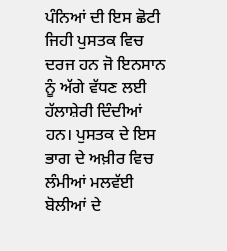ਪੰਨਿਆਂ ਦੀ ਇਸ ਛੋਟੀ ਜਿਹੀ ਪੁਸਤਕ ਵਿਚ ਦਰਜ ਹਨ ਜੋ ਇਨਸਾਨ ਨੂੰ ਅੱਗੇ ਵੱਧਣ ਲਈ ਹੱਲਾਸ਼ੇਰੀ ਦਿੰਦੀਆਂ ਹਨ। ਪੁਸਤਕ ਦੇ ਇਸ ਭਾਗ ਦੇ ਅਖ਼ੀਰ ਵਿਚ ਲੰਮੀਆਂ ਮਲਵੱਈ ਬੋਲੀਆਂ ਦੇ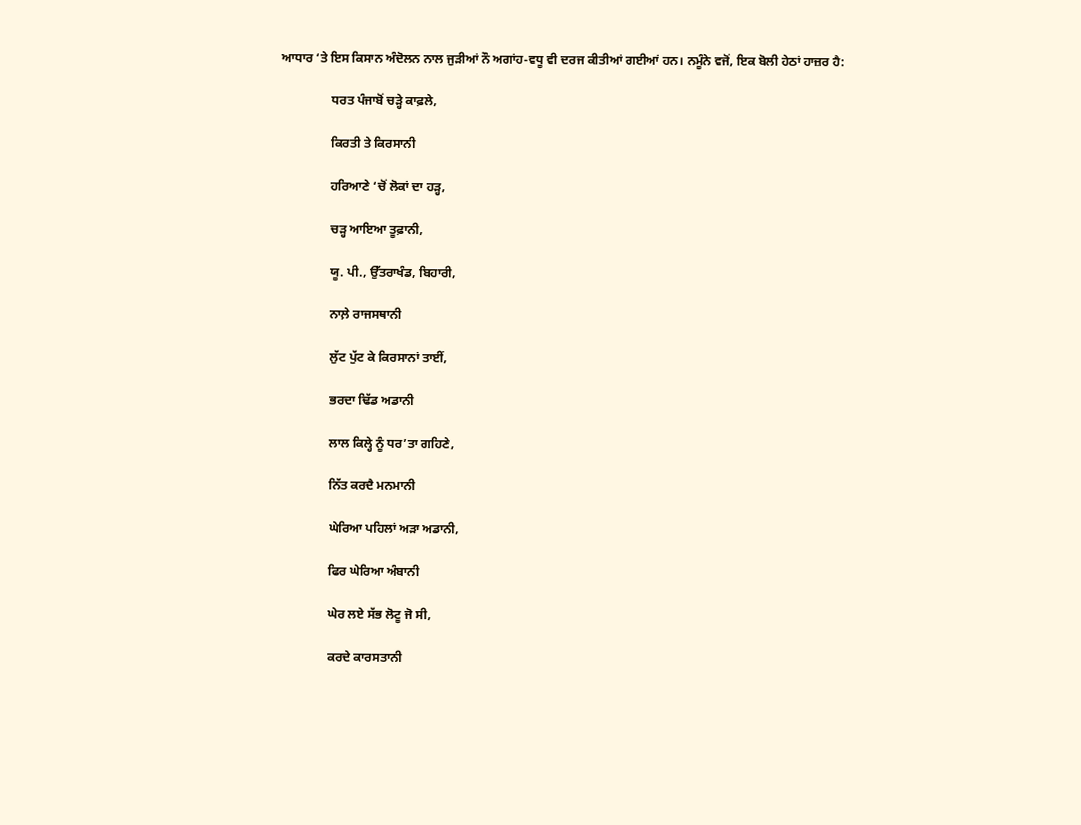ਆਧਾਰ ‘ਤੇ ਇਸ ਕਿਸਾਨ ਅੰਦੋਲਨ ਨਾਲ ਜੁੜੀਆਂ ਨੌ ਅਗਾਂਹ-ਵਧੂ ਵੀ ਦਰਜ ਕੀਤੀਆਂ ਗਈਆਂ ਹਨ। ਨਮੂੰਨੇ ਵਜੋਂ, ਇਕ ਬੋਲੀ ਹੇਠਾਂ ਹਾਜ਼ਰ ਹੈ:

                ਧਰਤ ਪੰਜਾਬੋਂ ਚੜ੍ਹੇ ਕਾਫ਼ਲੇ,

                ਕਿਰਤੀ ਤੇ ਕਿਰਸਾਨੀ

                ਹਰਿਆਣੇ ‘ਚੋਂ ਲੋਕਾਂ ਦਾ ਹੜ੍ਹ,

                ਚੜ੍ਹ ਆਇਆ ਤੂਫ਼ਾਨੀ,

                ਯੂ. ਪੀ., ਉੱਤਰਾਖੰਡ, ਬਿਹਾਰੀ,

                ਨਾਲ਼ੇ ਰਾਜਸਥਾਨੀ

                ਲੁੱਟ ਪੁੱਟ ਕੇ ਕਿਰਸਾਨਾਂ ਤਾਈਂ,

                ਭਰਦਾ ਢਿੱਡ ਅਡਾਨੀ

                ਲਾਲ ਕਿਲ੍ਹੇ ਨੂੰ ਧਰ’ਤਾ ਗਹਿਣੇ,

                ਨਿੱਤ ਕਰਦੈ ਮਨਮਾਨੀ

                ਘੇਰਿਆ ਪਹਿਲਾਂ ਅੜਾ ਅਡਾਨੀ,

                ਫਿਰ ਘੇਰਿਆ ਅੰਬਾਨੀ

                ਘੇਰ ਲਏ ਸੱਭ ਲੋਟੂ ਜੋ ਸੀ,

                ਕਰਦੇ ਕਾਰਸਤਾਨੀ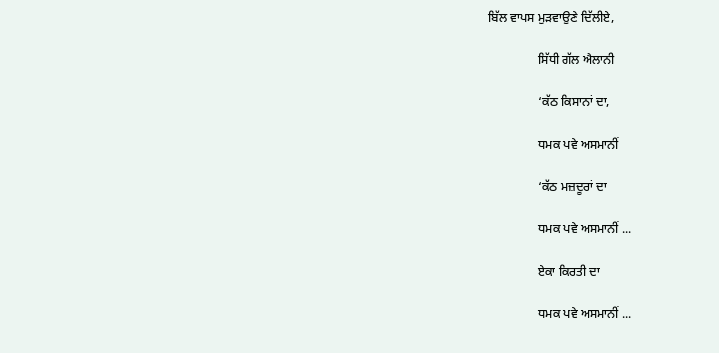ਬਿੱਲ ਵਾਪਸ ਮੁੜਵਾਉਣੇ ਦਿੱਲੀਏ,

                ਸਿੱਧੀ ਗੱਲ ਐਲਾਨੀ

                ‘ਕੱਠ ਕਿਸਾਨਾਂ ਦਾ,

                ਧਮਕ ਪਵੇ ਅਸਮਾਨੀਂ

                ‘ਕੱਠ ਮਜ਼ਦੂਰਾਂ ਦਾ

                ਧਮਕ ਪਵੇ ਅਸਮਾਨੀਂ ...

                ਏਕਾ ਕਿਰਤੀ ਦਾ

                ਧਮਕ ਪਵੇ ਅਸਮਾਨੀਂ ...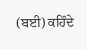(ਬਈ) ਕਹਿੰਦੇ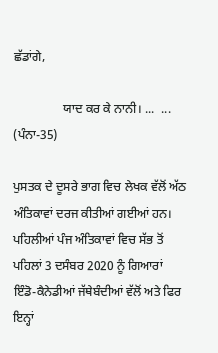ਛੱਡਾਂਗੇ,

                ਯਾਦ ਕਰ ਕੇ ਨਾਨੀ। ...  ...         (ਪੰਨਾ-35)

ਪੁਸਤਕ ਦੇ ਦੂਸਰੇ ਭਾਗ ਵਿਚ ਲੇਖਕ ਵੱਲੋਂ ਅੱਠ ਅੰਤਿਕਾਵਾਂ ਦਰਜ ਕੀਤੀਆਂ ਗਈਆਂ ਹਨ। ਪਹਿਲੀਆਂ ਪੰਜ ਅੰਤਿਕਾਵਾਂ ਵਿਚ ਸੱਭ ਤੋਂ ਪਹਿਲਾਂ 3 ਦਸੰਬਰ 2020 ਨੂੰ ਗਿਆਰਾਂ ਇੰਡੋ-ਕੈਨੇਡੀਆਂ ਜੱਥੇਬੰਦੀਆਂ ਵੱਲੋਂ ਅਤੇ ਫਿਰ ਇਨ੍ਹਾਂ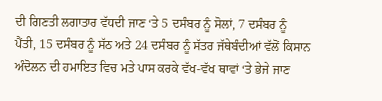ਦੀ ਗਿਣਤੀ ਲਗਾਤਾਰ ਵੱਧਦੀ ਜਾਣ ‘ਤੇ 5 ਦਸੰਬਰ ਨੂੰ ਸੋਲਾਂ, 7 ਦਸੰਬਰ ਨੂੰ ਪੈਂਤੀ, 15 ਦਸੰਬਰ ਨੂੰ ਸੱਠ ਅਤੇ 24 ਦਸੰਬਰ ਨੂੰ ਸੱਤਰ ਜੱਥੇਬੰਦੀਆਂ ਵੱਲੋਂ ਕਿਸਾਨ ਅੰਦੋਲਨ ਦੀ ਹਮਾਇਤ ਵਿਚ ਮਤੇ ਪਾਸ ਕਰਕੇ ਵੱਖ-ਵੱਖ ਥਾਵਾਂ ‘ਤੇ ਭੇਜੇ ਜਾਣ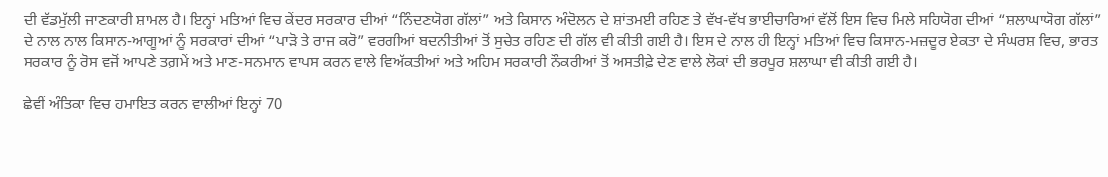ਦੀ ਵੱਡਮੁੱਲੀ ਜਾਣਕਾਰੀ ਸ਼ਾਮਲ ਹੈ। ਇਨ੍ਹਾਂ ਮਤਿਆਂ ਵਿਚ ਕੇਂਦਰ ਸਰਕਾਰ ਦੀਆਂ “ਨਿੰਦਣਯੋਗ ਗੱਲਾਂ” ਅਤੇ ਕਿਸਾਨ ਅੰਦੋਲਨ ਦੇ ਸ਼ਾਂਤਮਈ ਰਹਿਣ ਤੇ ਵੱਖ-ਵੱਖ ਭਾਈਚਾਰਿਆਂ ਵੱਲੋਂ ਇਸ ਵਿਚ ਮਿਲੇ ਸਹਿਯੋਗ ਦੀਆਂ “ਸ਼ਲਾਘਾਯੋਗ ਗੱਲਾਂ” ਦੇ ਨਾਲ ਨਾਲ ਕਿਸਾਨ-ਆਗੂਆਂ ਨੂੰ ਸਰਕਾਰਾਂ ਦੀਆਂ “ਪਾੜੋ ਤੇ ਰਾਜ ਕਰੋ” ਵਰਗੀਆਂ ਬਦਨੀਤੀਆਂ ਤੋਂ ਸੁਚੇਤ ਰਹਿਣ ਦੀ ਗੱਲ ਵੀ ਕੀਤੀ ਗਈ ਹੈ। ਇਸ ਦੇ ਨਾਲ ਹੀ ਇਨ੍ਹਾਂ ਮਤਿਆਂ ਵਿਚ ਕਿਸਾਨ-ਮਜ਼ਦੂਰ ਏਕਤਾ ਦੇ ਸੰਘਰਸ਼ ਵਿਚ, ਭਾਰਤ ਸਰਕਾਰ ਨੂੰ ਰੋਸ ਵਜੋਂ ਆਪਣੇ ਤਗ਼ਮੇਂ ਅਤੇ ਮਾਣ-ਸਨਮਾਨ ਵਾਪਸ ਕਰਨ ਵਾਲੇ ਵਿਅੱਕਤੀਆਂ ਅਤੇ ਅਹਿਮ ਸਰਕਾਰੀ ਨੌਕਰੀਆਂ ਤੋਂ ਅਸਤੀਫ਼ੇ ਦੇਣ ਵਾਲੇ ਲੋਕਾਂ ਦੀ ਭਰਪੂਰ ਸ਼ਲਾਘਾ ਵੀ ਕੀਤੀ ਗਈ ਹੈ।

ਛੇਵੀਂ ਅੰਤਿਕਾ ਵਿਚ ਹਮਾਇਤ ਕਰਨ ਵਾਲੀਆਂ ਇਨ੍ਹਾਂ 70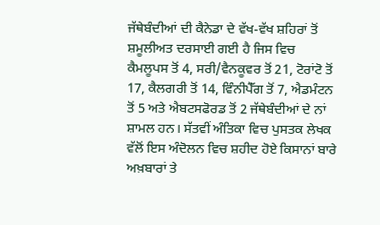ਜੱਥੇਬੰਦੀਆਂ ਦੀ ਕੈਨੇਡਾ ਦੇ ਵੱਖ-ਵੱਖ ਸ਼ਹਿਰਾਂ ਤੋਂ ਸ਼ਮੂਲੀਅਤ ਦਰਸਾਈ ਗਈ ਹੈ ਜਿਸ ਵਿਚ ਕੈਮਲੂਪਸ ਤੋਂ 4, ਸਰੀ/ਵੈਨਕੂਵਰ ਤੋਂ 21, ਟੋਰਾਂਟੋ ਤੋਂ 17, ਕੈਲਗਰੀ ਤੋਂ 14, ਵਿੰਨੀਪੈੱਗ ਤੋਂ 7, ਐਡਮੰਟਨ ਤੋਂ 5 ਅਤੇ ਐਬਟਸਫੋਰਡ ਤੋਂ 2 ਜੱਥੇਬੰਦੀਆਂ ਦੇ ਨਾਂ ਸ਼ਾਮਲ ਹਨ। ਸੱਤਵੀਂ ਅੰਤਿਕਾ ਵਿਚ ਪੁਸਤਕ ਲੇਖਕ ਵੱਲੋਂ ਇਸ ਅੰਦੋਲਨ ਵਿਚ ਸ਼ਹੀਦ ਹੋਏ ਕਿਸਾਨਾਂ ਬਾਰੇ ਅਖ਼ਬਾਰਾਂ ਤੇ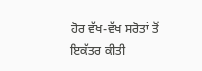ਹੋਰ ਵੱਖ-ਵੱਖ ਸਰੋਤਾਂ ਤੋਂ ਇਕੱਤਰ ਕੀਤੀ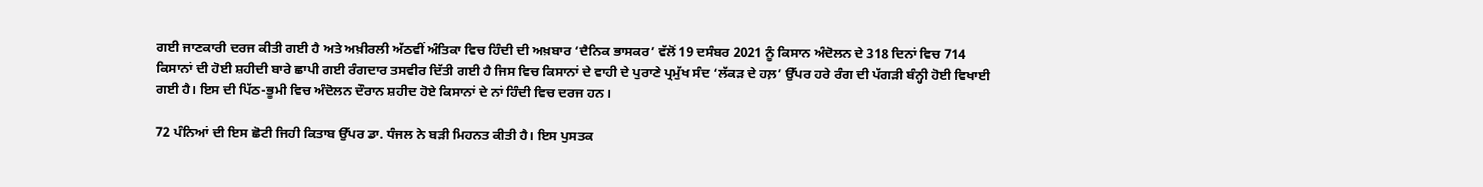ਗਈ ਜਾਣਕਾਰੀ ਦਰਜ ਕੀਤੀ ਗਈ ਹੈ ਅਤੇ ਅਖ਼ੀਰਲੀ ਅੱਠਵੀਂ ਅੰਤਿਕਾ ਵਿਚ ਹਿੰਦੀ ਦੀ ਅਖ਼ਬਾਰ ‘ਦੈਨਿਕ ਭਾਸਕਰ’ ਵੱਲੋਂ 19 ਦਸੰਬਰ 2021 ਨੂੰ ਕਿਸਾਨ ਅੰਦੋਲਨ ਦੇ 318 ਦਿਨਾਂ ਵਿਚ 714 ਕਿਸਾਨਾਂ ਦੀ ਹੋਈ ਸ਼ਹੀਦੀ ਬਾਰੇ ਛਾਪੀ ਗਈ ਰੰਗਦਾਰ ਤਸਵੀਰ ਦਿੱਤੀ ਗਈ ਹੈ ਜਿਸ ਵਿਚ ਕਿਸਾਨਾਂ ਦੇ ਵਾਹੀ ਦੇ ਪੁਰਾਣੇ ਪ੍ਰਮੁੱਖ ਸੰਦ ‘ਲੱਕੜ ਦੇ ਹਲ਼’ ਉੱਪਰ ਹਰੇ ਰੰਗ ਦੀ ਪੱਗੜੀ ਬੰਨ੍ਹੀ ਹੋਈ ਵਿਖਾਈ ਗਈ ਹੈ। ਇਸ ਦੀ ਪਿੱਠ-ਭੂਮੀ ਵਿਚ ਅੰਦੋਲਨ ਦੌਰਾਨ ਸ਼ਹੀਦ ਹੋਏ ਕਿਸਾਨਾਂ ਦੇ ਨਾਂ ਹਿੰਦੀ ਵਿਚ ਦਰਜ ਹਨ।

72 ਪੰਨਿਆਂ ਦੀ ਇਸ ਛੋਟੀ ਜਿਹੀ ਕਿਤਾਬ ਉੱਪਰ ਡਾ. ਧੰਜਲ ਨੇ ਬੜੀ ਮਿਹਨਤ ਕੀਤੀ ਹੈ। ਇਸ ਪੁਸਤਕ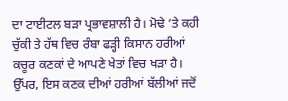ਦਾ ਟਾਈਟਲ ਬੜਾ ਪ੍ਰਭਾਵਸ਼ਾਲੀ ਹੈ। ਮੋਢੇ ‘ਤੇ ਕਹੀ ਚੁੱਕੀ ਤੇ ਹੱਥ ਵਿਚ ਰੰਬਾ ਫੜ੍ਹੀ ਕਿਸਾਨ ਹਰੀਆਂ ਕਚੂਰ ਕਣਕਾਂ ਦੇ ਆਪਣੇ ਖੇਤਾਂ ਵਿਚ ਖੜਾ ਹੈ। ਉੱਪਰ, ਇਸ ਕਣਕ ਦੀਆਂ ਹਰੀਆਂ ਬੱਲੀਆਂ ਜਦੋਂ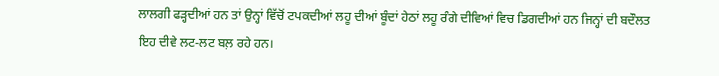ਲਾਲਗੀ ਫੜ੍ਹਦੀਆਂ ਹਨ ਤਾਂ ਉਨ੍ਹਾਂ ਵਿੱਚੋਂ ਟਪਕਦੀਆਂ ਲਹੂ ਦੀਆਂ ਬੂੰਦਾਂ ਹੇਠਾਂ ਲਹੂ ਰੰਗੇ ਦੀਵਿਆਂ ਵਿਚ ਡਿਗਦੀਆਂ ਹਨ ਜਿਨ੍ਹਾਂ ਦੀ ਬਦੌਲਤ ਇਹ ਦੀਵੇ ਲਟ-ਲਟ ਬਲ਼ ਰਹੇ ਹਨ।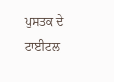ਪੁਸਤਕ ਦੇ ਟਾਈਟਲ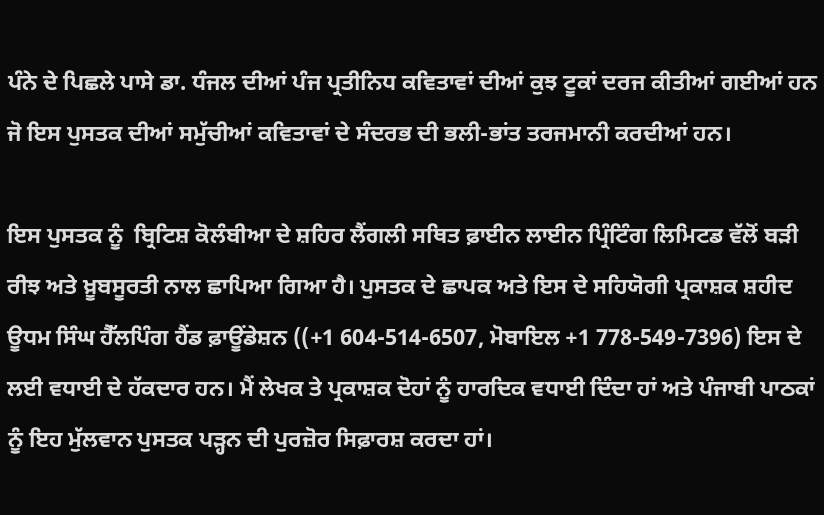ਪੰਨੇ ਦੇ ਪਿਛਲੇ ਪਾਸੇ ਡਾ. ਧੰਜਲ ਦੀਆਂ ਪੰਜ ਪ੍ਰਤੀਨਿਧ ਕਵਿਤਾਵਾਂ ਦੀਆਂ ਕੁਝ ਟੂਕਾਂ ਦਰਜ ਕੀਤੀਆਂ ਗਈਆਂ ਹਨ ਜੋ ਇਸ ਪੁਸਤਕ ਦੀਆਂ ਸਮੁੱਚੀਆਂ ਕਵਿਤਾਵਾਂ ਦੇ ਸੰਦਰਭ ਦੀ ਭਲੀ-ਭਾਂਤ ਤਰਜਮਾਨੀ ਕਰਦੀਆਂ ਹਨ।

ਇਸ ਪੁਸਤਕ ਨੂੰ  ਬ੍ਰਿਟਿਸ਼ ਕੋਲੰਬੀਆ ਦੇ ਸ਼ਹਿਰ ਲੈਂਗਲੀ ਸਥਿਤ ਫ਼ਾਈਨ ਲਾਈਨ ਪ੍ਰਿੰਟਿੰਗ ਲਿਮਿਟਡ ਵੱਲੋਂ ਬੜੀ ਰੀਝ ਅਤੇ ਖ਼ੂਬਸੂਰਤੀ ਨਾਲ ਛਾਪਿਆ ਗਿਆ ਹੈ। ਪੁਸਤਕ ਦੇ ਛਾਪਕ ਅਤੇ ਇਸ ਦੇ ਸਹਿਯੋਗੀ ਪ੍ਰਕਾਸ਼ਕ ਸ਼ਹੀਦ ਊਧਮ ਸਿੰਘ ਹੈੱਲਪਿੰਗ ਹੈਂਡ ਫ਼ਾਊਂਡੇਸ਼ਨ ((+1 604-514-6507, ਮੋਬਾਇਲ +1 778-549-7396) ਇਸ ਦੇ ਲਈ ਵਧਾਈ ਦੇ ਹੱਕਦਾਰ ਹਨ। ਮੈਂ ਲੇਖਕ ਤੇ ਪ੍ਰਕਾਸ਼ਕ ਦੋਹਾਂ ਨੂੰ ਹਾਰਦਿਕ ਵਧਾਈ ਦਿੰਦਾ ਹਾਂ ਅਤੇ ਪੰਜਾਬੀ ਪਾਠਕਾਂ ਨੂੰ ਇਹ ਮੁੱਲਵਾਨ ਪੁਸਤਕ ਪੜ੍ਹਨ ਦੀ ਪੁਰਜ਼ੋਰ ਸਿਫ਼ਾਰਸ਼ ਕਰਦਾ ਹਾਂ।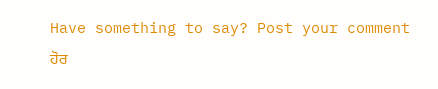Have something to say? Post your comment
ਹੋਰ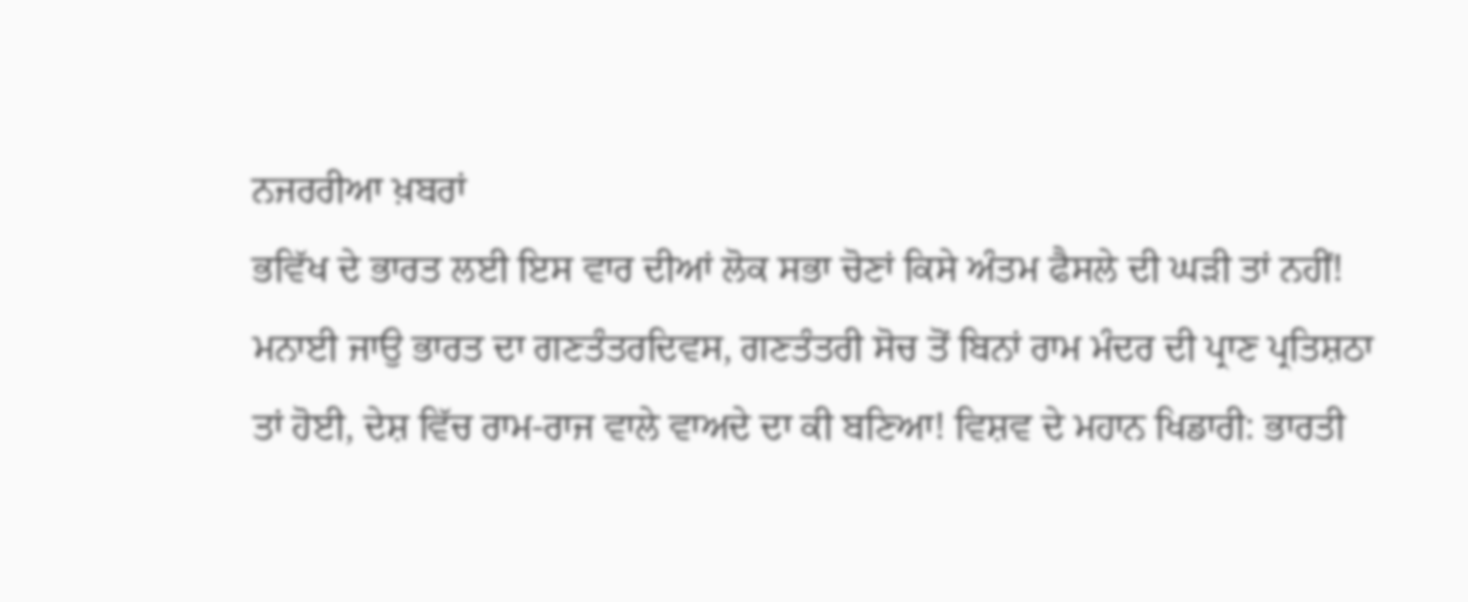ਨਜਰਰੀਆ ਖ਼ਬਰਾਂ
ਭਵਿੱਖ ਦੇ ਭਾਰਤ ਲਈ ਇਸ ਵਾਰ ਦੀਆਂ ਲੋਕ ਸਭਾ ਚੋਣਾਂ ਕਿਸੇ ਅੰਤਮ ਫੈਸਲੇ ਦੀ ਘੜੀ ਤਾਂ ਨਹੀਂ! ਮਨਾਈ ਜਾਉ ਭਾਰਤ ਦਾ ਗਣਤੰਤਰਦਿਵਸ, ਗਣਤੰਤਰੀ ਸੋਚ ਤੋਂ ਬਿਨਾਂ ਰਾਮ ਮੰਦਰ ਦੀ ਪ੍ਰਾਣ ਪ੍ਰਤਿਸ਼ਠਾ ਤਾਂ ਹੋਈ, ਦੇਸ਼ ਵਿੱਚ ਰਾਮ-ਰਾਜ ਵਾਲੇ ਵਾਅਦੇ ਦਾ ਕੀ ਬਣਿਆ! ਵਿਸ਼ਵ ਦੇ ਮਹਾਨ ਖਿਡਾਰੀ: ਭਾਰਤੀ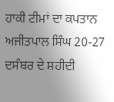ਹਾਕੀ ਟੀਮਾਂ ਦਾ ਕਪਤਾਨ ਅਜੀਤਪਾਲ ਸਿੰਘ 20-27 ਦਸੰਬਰ ਦੇ ਸ਼ਹੀਦੀ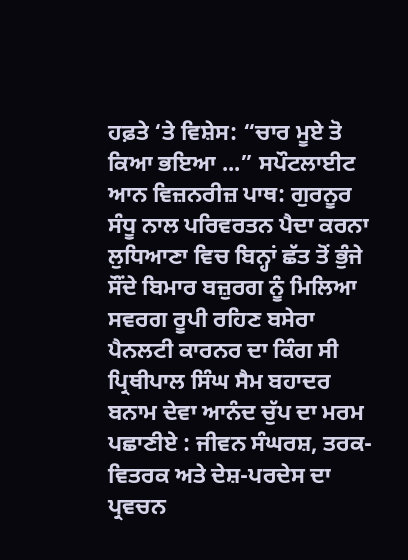ਹਫ਼ਤੇ ‘ਤੇ ਵਿਸ਼ੇਸ: “ਚਾਰ ਮੂਏ ਤੋ ਕਿਆ ਭਇਆ ...” ਸਪੌਟਲਾਈਟ ਆਨ ਵਿਜ਼ਨਰੀਜ਼ ਪਾਥ: ਗੁਰਨੂਰ ਸੰਧੂ ਨਾਲ ਪਰਿਵਰਤਨ ਪੈਦਾ ਕਰਨਾ ਲੁਧਿਆਣਾ ਵਿਚ ਬਿਨ੍ਹਾਂ ਛੱਤ ਤੋਂ ਭੁੰਜੇ ਸੌਂਦੇ ਬਿਮਾਰ ਬਜ਼ੁਰਗ ਨੂੰ ਮਿਲਿਆ ਸਵਰਗ ਰੂਪੀ ਰਹਿਣ ਬਸੇਰਾ ਪੈਨਲਟੀ ਕਾਰਨਰ ਦਾ ਕਿੰਗ ਸੀ ਪ੍ਰਿਥੀਪਾਲ ਸਿੰਘ ਸੈਮ ਬਹਾਦਰ ਬਨਾਮ ਦੇਵਾ ਆਨੰਦ ਚੁੱਪ ਦਾ ਮਰਮ ਪਛਾਣੀਏ : ਜੀਵਨ ਸੰਘਰਸ਼, ਤਰਕ-ਵਿਤਰਕ ਅਤੇ ਦੇਸ਼-ਪਰਦੇਸ ਦਾ ਪ੍ਰਵਚਨ